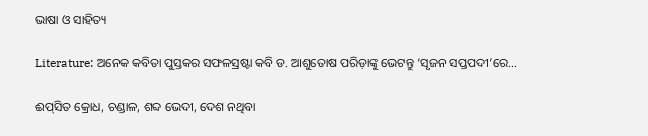ଭାଷା ଓ ସାହିତ୍ୟ

Literature: ଅନେକ କବିତା ପୁସ୍ତକର ସଫଳସ୍ରଷ୍ଟା କବି ଡ. ଆଶୁତୋଷ ପରିଡ଼ାଙ୍କୁ ଭେଟନ୍ତୁ ‘ସୃଜନ ସପ୍ତପଦୀ’ରେ…

ଈପ୍‌ସିତ କ୍ରୋଧ, ଚଣ୍ଡାଳ, ଶବ୍ଦ ଭେଦୀ, ଦେଶ ନଥିବା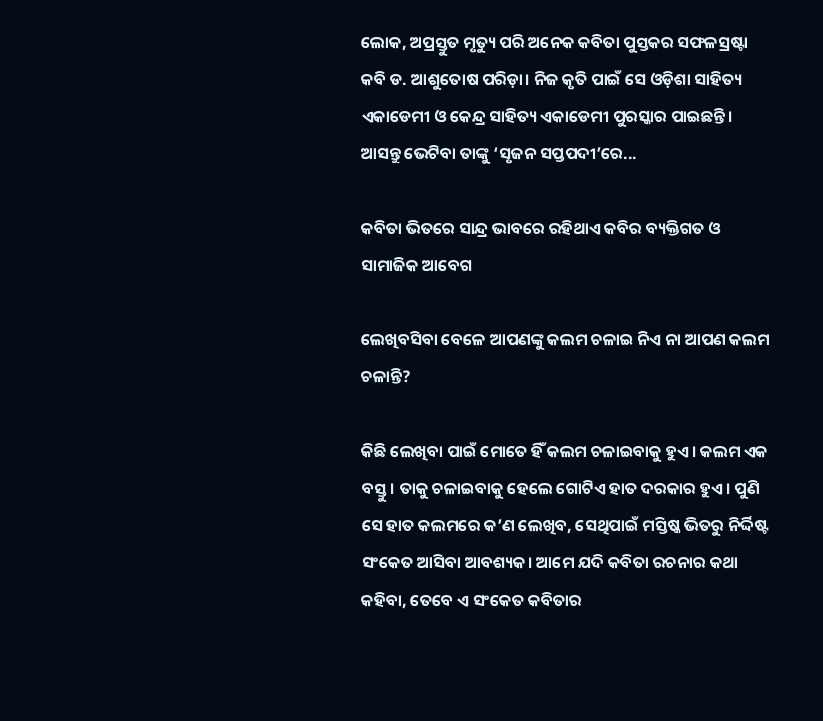ଲୋକ, ଅପ୍ରସ୍ତୁତ ମୃତ୍ୟୁ ପରି ଅନେକ କବିତା ପୁସ୍ତକର ସଫଳସ୍ରଷ୍ଟା କବି ଡ. ଆଶୁତୋଷ ପରିଡ଼ା। ନିଜ କୃତି ପାଇଁ ସେ ଓଡ଼ିଶା ସାହିତ୍ୟ ଏକାଡେମୀ ଓ କେନ୍ଦ୍ର ସାହିତ୍ୟ ଏକାଡେମୀ ପୁରସ୍କାର ପାଇଛନ୍ତି। ଆସନ୍ତୁ ଭେଟିବା ତାଙ୍କୁ ‘ସୃଜନ ସପ୍ତପଦୀ’ରେ...

କବିତା ଭିତରେ ସାନ୍ଦ୍ର ଭାବରେ ରହିଥାଏ କବିର ବ୍ୟକ୍ତିଗତ ଓ ସାମାଜିକ ଆବେଗ

ଲେଖିବସିବା ବେଳେ ଆପଣଙ୍କୁ କଲମ ଚଳାଇ ନିଏ ନା ଆପଣ କଲମ ଚଳାନ୍ତି?

କିଛି ଲେଖିବା ପାଇଁ ମୋତେ ହିଁ କଲମ ଚଳାଇବାକୁ ହୁଏ। କଲମ ଏକ ବସ୍ତୁ। ତାକୁ ଚଳାଇବାକୁ ହେଲେ ଗୋଟିଏ ହାତ ଦରକାର ହୁଏ। ପୁଣି ସେ ହାତ କଲମରେ କ’ଣ ଲେଖିବ, ସେଥିପାଇଁ ମସ୍ତିଷ୍କ ଭିତରୁ ନିର୍ଦ୍ଦିଷ୍ଟ ସଂକେତ ଆସିବା ଆବଶ୍ୟକ। ଆମେ ଯଦି କବିତା ରଚନାର କଥା କହିବା, ତେବେ ଏ ସଂକେତ କବିତାର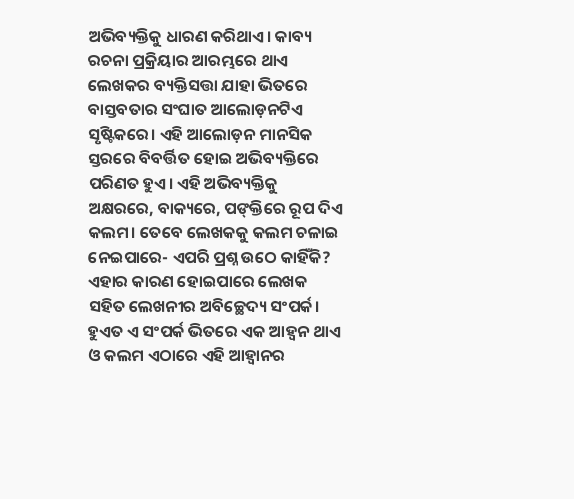ଅଭିବ୍ୟକ୍ତିକୁ ଧାରଣ କରିଥାଏ। କାବ୍ୟ ରଚନା ପ୍ରକ୍ରିୟାର ଆରମ୍ଭରେ ଥାଏ ଲେଖକର ବ୍ୟକ୍ତିସତ୍ତା ଯାହା ଭିତରେ ବାସ୍ତବତାର ସଂଘାତ ଆଲୋଡ଼ନଟିଏ ସୃଷ୍ଟିକରେ। ଏହି ଆଲୋଡ଼ନ ମାନସିକ ସ୍ତରରେ ବିବର୍ତ୍ତିତ ହୋଇ ଅଭିବ୍ୟକ୍ତିରେ ପରିଣତ ହୁଏ। ଏହି ଅଭିବ୍ୟକ୍ତିକୁ ଅକ୍ଷରରେ, ବାକ୍ୟରେ, ପଙ୍‌କ୍ତିରେ ରୂପ ଦିଏ କଲମ। ତେବେ ଲେଖକକୁ କଲମ ଚଳାଇ ନେଇପାରେ- ଏପରି ପ୍ରଶ୍ନ ଉଠେ କାହିଁକି? ଏହାର କାରଣ ହୋଇପାରେ ଲେଖକ ସହିତ ଲେଖନୀର ଅବିଚ୍ଛେଦ୍ୟ ସଂପର୍କ। ହୁଏତ ଏ ସଂପର୍କ ଭିତରେ ଏକ ଆହ୍ବନ ଥାଏ ଓ କଲମ ଏଠାରେ ଏହି ଆହ୍ବାନର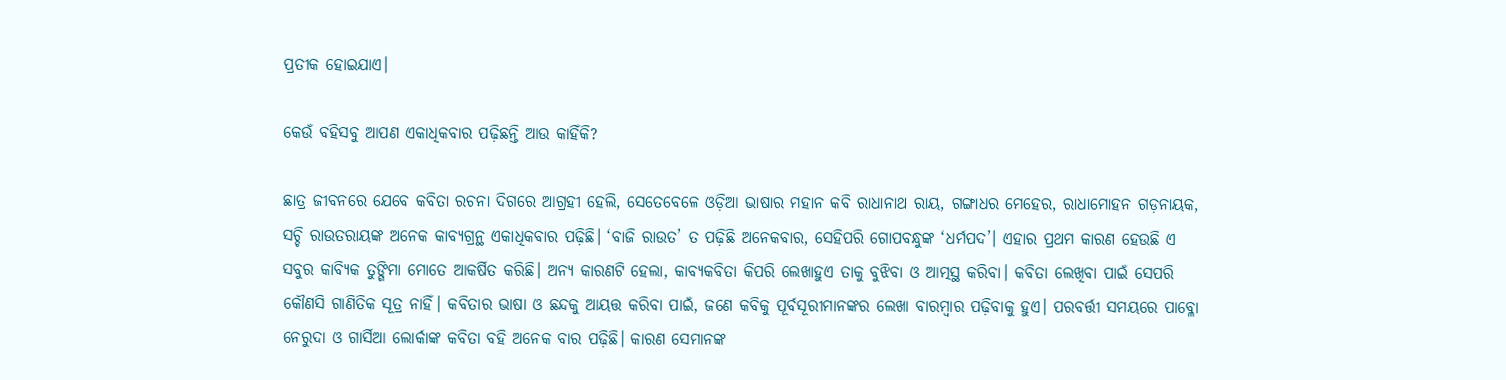ପ୍ରତୀକ ହୋଇଯାଏ।

କେଉଁ ବହିସବୁ ଆପଣ ଏକାଧିକ‌ବାର ପଢ଼ିଛନ୍ତି ଆଉ କାହିଁକି?

ଛାତ୍ର ଜୀବନରେ ଯେବେ କବିତା ରଚନା ଦିଗରେ ଆଗ୍ରହୀ ହେଲି, ସେତେବେଳେ ଓଡ଼ିଆ ଭାଷାର ମହାନ କବି ରାଧାନାଥ ରାୟ, ଗଙ୍ଗାଧର ମେହେର, ରାଧାମୋହନ ଗଡ଼ନାୟକ, ସଚ୍ଚି ରାଉତରାୟଙ୍କ ଅନେକ କାବ୍ୟଗ୍ରନ୍ଥ ଏକାଧିକବାର ପଢ଼ିଛି। ‘ବାଜି ରାଉତ’ ତ ପଢ଼ିଛି ଅନେକବାର, ସେହିପରି ଗୋପବନ୍ଧୁଙ୍କ ‘ଧର୍ମପଦ’। ଏହାର ପ୍ରଥମ କାରଣ ହେଉଛି ଏ ସବୁର କାବ୍ୟିକ ତୁଙ୍ଗିମା ମୋତେ ଆକର୍ଷିତ କରିଛି। ଅନ୍ୟ କାରଣଟି ହେଲା, କାବ୍ୟକବିତା କିପରି ଲେଖାହୁଏ ତାକୁ ବୁଝିବା ଓ ଆତ୍ମସ୍ଥ କରିବା। କବିତା ଲେଖିବା ପାଇଁ ସେପରି କୌଣସି ଗାଣିତିକ ସୂତ୍ର ନାହିଁ। କବିତାର ଭାଷା ଓ ଛନ୍ଦକୁ ଆୟତ୍ତ କରିବା ପାଇଁ, ଜଣେ କବିକୁ ପୂର୍ବସୂରୀମାନଙ୍କର ଲେଖା ବାରମ୍ବାର ପଢ଼ିବାକୁ ହୁଏ। ପରବର୍ତ୍ତୀ ସମୟରେ ପାବ୍ଳୋ ନେରୁଦା ଓ ଗାର୍ସିଆ ଲୋର୍କାଙ୍କ କବିତା ବହି ଅନେକ ବାର ପଢ଼ିଛି। କାରଣ ସେମାନଙ୍କ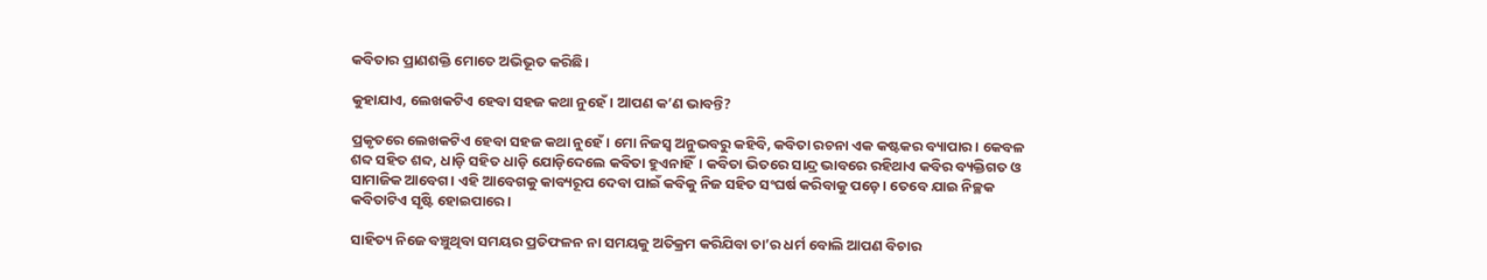କବିତାର ପ୍ରାଣଶକ୍ତି ମୋତେ ଅଭିଭୂତ କରିଛି।

କୁହାଯାଏ, ଲେଖକଟିଏ ହେବା ସହଜ କଥା ନୁ‌ହେଁ। ଆପଣ କ’ଣ ଭାବନ୍ତି?

ପ୍ରକୃତରେ ଲେଖକଟିଏ ହେବା ସହଜ କଥା ନୁହେଁ। ମୋ ନିଜସ୍ବ ଅନୁଭବରୁ କହିବି, କବିତା ରଚନା ଏକ କଷ୍ଟକର ବ୍ୟାପାର। କେବଳ ଶବ୍ଦ ସହିତ ଶବ୍ଦ, ଧାଡ଼ି ସହିତ ଧାଡ଼ି ଯୋଡ଼ିଦେଲେ କବିତା ହୁଏନାହିଁ। କବିତା ଭିତରେ ସାନ୍ଦ୍ର ଭାବରେ ରହିଥାଏ କବିର ବ୍ୟକ୍ତିଗତ ଓ ସାମାଜିକ ଆବେଗ। ଏହି ଆବେଗକୁ କାବ୍ୟରୂପ ଦେବା ପାଇଁ କବିକୁ ନିଜ ସହିତ ସଂଘର୍ଷ କରିବାକୁ ପଡ଼େ। ତେବେ ଯାଇ ନିଚ୍ଛକ କବିତାଟିଏ ସୃଷ୍ଟି ହୋଇପାରେ।

ସାହିତ୍ୟ ନିଜେ ବଞ୍ଚୁଥିବା ସମୟର ପ୍ରତିଫଳନ ନା ସମୟକୁ ଅତିକ୍ରମ କରିଯିବା ତା’ର ଧର୍ମ ବୋଲି ଆପଣ ବିଚାର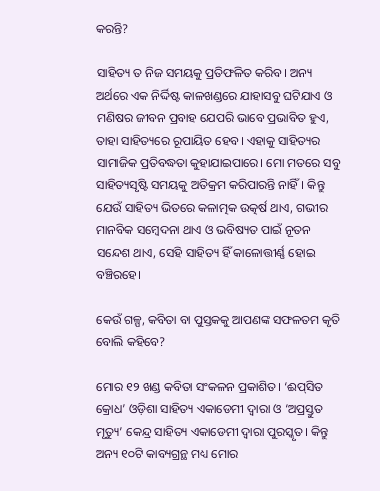କରନ୍ତି?

ସାହିତ୍ୟ ତ ନିଜ ସମୟକୁ ପ୍ରତିଫଳିତ କରିବ। ଅନ୍ୟ ଅର୍ଥରେ ଏକ ନିର୍ଦ୍ଦିଷ୍ଟ କାଳଖଣ୍ଡରେ ଯାହାସବୁ ଘଟିଯାଏ ଓ ମଣିଷର ଜୀବନ ପ୍ରବାହ ଯେପରି ଭାବେ ପ୍ରଭାବିତ ହୁଏ, ତାହା ସାହିତ୍ୟରେ ରୂପାୟିତ ହେବ। ଏହାକୁ ସାହିତ୍ୟର ସାମାଜିକ ପ୍ରତିବଦ୍ଧତ‌ା କୁହାଯାଇପାରେ। ମୋ ମତରେ ସବୁ ସାହିତ୍ୟସୃଷ୍ଟି ସମୟକୁ ଅତିକ୍ରମ କରିପାରନ୍ତି ନାହିଁ। କିନ୍ତୁ ଯେଉଁ ସାହିତ୍ୟ ଭିତରେ କଳାତ୍ମକ ଉତ୍କର୍ଷ ଥାଏ, ଗଭୀର ମାନବିକ ସମ୍ବେଦନା ଥାଏ ଓ ଭବିଷ୍ୟତ ପାଇଁ ନୂତନ ସନ୍ଦେଶ ଥାଏ, ସେହି ସାହିତ୍ୟ ହିଁ କାଳୋତ୍ତୀର୍ଣ୍ଣ ହୋଇ ବଞ୍ଚିରହେ।

କେଉଁ ଗଳ୍ପ, କବିତା ବା ପୁସ୍ତକକୁ ଆପଣଙ୍କ ସଫଳତମ କୃତି ବୋଲି କହିବେ?

ମୋର ୧୨ ଖଣ୍ଡ କବିତା ସଂକଳନ ପ୍ରକାଶିତ। ‘ଈପ୍‌ସିତ କ୍ରୋ‌ଧ’ ଓଡ଼ିଶା ସାହିତ୍ୟ ଏକାଡେମୀ ଦ୍ବାରା ଓ ‘ଅପ୍ରସ୍ତୁତ ମୃତ୍ୟୁ’ କେନ୍ଦ୍ର ସାହିତ୍ୟ ଏକାଡେମୀ ଦ୍ବାରା ପୁରସ୍କୃତ। କିନ୍ତୁ ଅନ୍ୟ ୧୦ଟି କାବ୍ୟଗ୍ରନ୍ଥ ମଧ୍ୟ ମୋର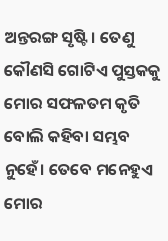ଅନ୍ତରଙ୍ଗ ସୃଷ୍ଟି। ତେଣୁ କୌଣସି ଗୋଟିଏ ପୁସ୍ତକକୁ ମୋର ସଫଳତମ କୃତି ବୋଲି କହିବା ସମ୍ଭବ ନୁହେଁ। ତେବେ ମନେହୁଏ ମୋର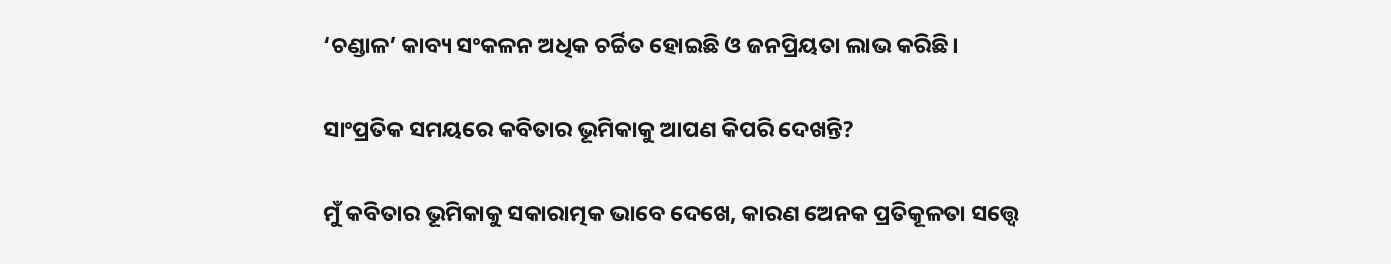‘ଚଣ୍ଡାଳ’ କାବ୍ୟ ସଂକଳନ ଅଧିକ ଚର୍ଚ୍ଚିତ ହୋଇଛି ଓ ଜନପ୍ରିୟତା ଲାଭ କରିଛି।

ସାଂପ୍ରତିକ ସମୟରେ କବିତାର ଭୂମିକାକୁ ଆପଣ କିପରି ଦେଖନ୍ତି?

ମୁଁ କବିତାର ଭୂମିକାକୁ ସକାରାତ୍ମକ ଭାବେ ଦେଖେ, କାରଣ ଅ‌େନକ ପ୍ରତିକୂଳତା ସତ୍ତ୍ବେ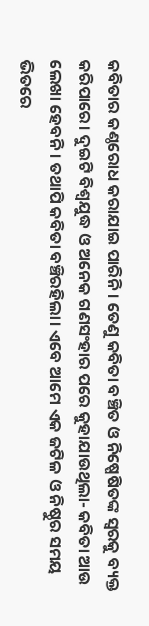କବିତାର କଣ୍ଠରୋଧ କରାଯାଇ ପାରିନି। ତେଣୁ କବିତା ବଞ୍ଚିତ ଓ ନିଷ୍ପେଷିତଙ୍କ ସ୍ବରକୁ ବ୍ୟକ୍ତ କରିପାରେ। ଦୁଇଟି ବିଶ୍ବଯୁଦ୍ଧ ଓ ଅନେକ ଗଣସଂହାର ପରେ କୁହାଯାଉଥିଲା- କବିତା ଆଉ ଲେଖା ହେବନି। ତଥାପି କବିତା ବଞ୍ଚିରହିଲା। ଏବେ ଆମେ ଏକ ଜଟିଳ ଓ ନିଷ୍ଠୁର ସମୟ ଭିତରେ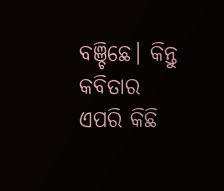ବଞ୍ଚିଛେ। କିନ୍ତୁ କବିତାର ଏପରି କିଛି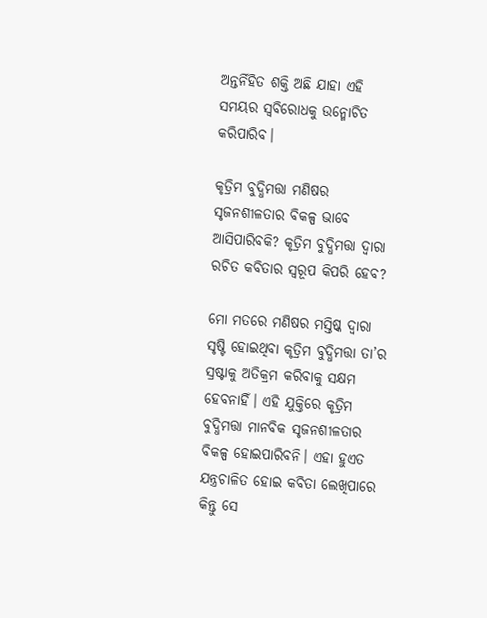ଅନ୍ତର୍ନିହିତ ଶକ୍ତି ଅଛି ଯାହା ଏହି ସମୟର ସ୍ବବିରୋଧକୁ ଉନ୍ମୋଚିତ କରିପାରିବ।

କୃତ୍ରିମ ବୁଦ୍ଧିମତ୍ତା ମଣିଷର ସୃଜନଶୀଳତାର ବିକଳ୍ପ ଭାବେ ଆସିପାରିବକି? କୃତ୍ରିମ ବୁଦ୍ଧିମତ୍ତା ଦ୍ବାରା ରଚିତ କବିତାର ସ୍ବରୂପ କିପରି ହେବ?

ମୋ ମତରେ ମଣିଷର ମସ୍ତିଷ୍କ ଦ୍ବାରା ସୃଷ୍ଟି ହୋଇଥିବା କୃତ୍ରିମ ବୁଦ୍ଧିମତ୍ତା ‌ତା’ର ସ୍ରଷ୍ଟାକୁ ଅତିକ୍ରମ କରିବାକୁ ସକ୍ଷମ ହେବନାହିଁ। ଏହି ଯୁକ୍ତିରେ କୃତ୍ରିମ ବୁଦ୍ଧିମତ୍ତା ମାନବିକ ସୃଜନଶୀଳତାର ବିକଳ୍ପ ହୋଇପାରିବନି। ଏହା ହୁଏତ ଯନ୍ତ୍ରଚାଳିତ ହୋଇ କବିତା ଲେଖିପାରେ କିନ୍ତୁ ସେ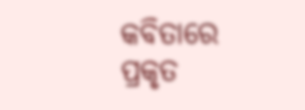କବିତାରେ ପ୍ରକୃତ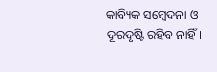କାବ୍ୟିକ ସମ୍ବେଦନା ଓ ଦୂରଦୃଷ୍ଟି ରହିବ ନାହିଁ।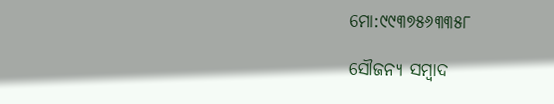ମୋ:୯୯୩୭୫୬୩୩୫୮

ସୌଜନ୍ୟ ସମ୍ବାଦ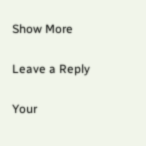Show More

Leave a Reply

Your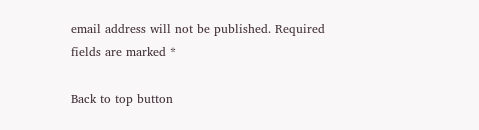email address will not be published. Required fields are marked *

Back to top button